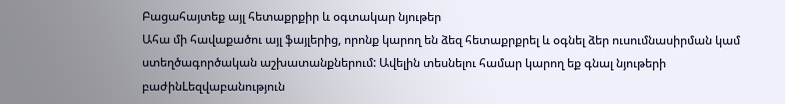Բացահայտեք այլ հետաքրքիր և օգտակար նյութեր
Ահա մի հավաքածու այլ ֆայլերից, որոնք կարող են ձեզ հետաքրքրել և օգնել ձեր ուսումնասիրման կամ ստեղծագործական աշխատանքներում: Ավելին տեսնելու համար կարող եք գնալ նյութերի բաժինLեզվաբանություն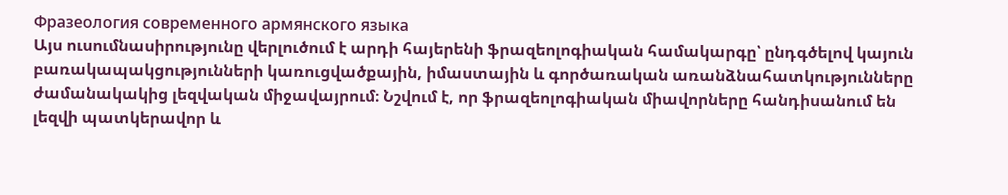Фразеология современного армянского языка
Այս ուսումնասիրությունը վերլուծում է արդի հայերենի ֆրազեոլոգիական համակարգը՝ ընդգծելով կայուն բառակապակցությունների կառուցվածքային, իմաստային և գործառական առանձնահատկությունները ժամանակակից լեզվական միջավայրում։ Նշվում է, որ ֆրազեոլոգիական միավորները հանդիսանում են լեզվի պատկերավոր և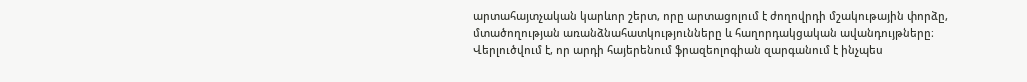արտահայտչական կարևոր շերտ, որը արտացոլում է ժողովրդի մշակութային փորձը, մտածողության առանձնահատկությունները և հաղորդակցական ավանդույթները։ Վերլուծվում է, որ արդի հայերենում ֆրազեոլոգիան զարգանում է ինչպես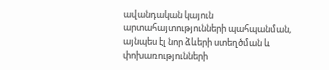ավանդական կայուն արտահայտությունների պահպանման, այնպես էլ նոր ձևերի ստեղծման և փոխառությունների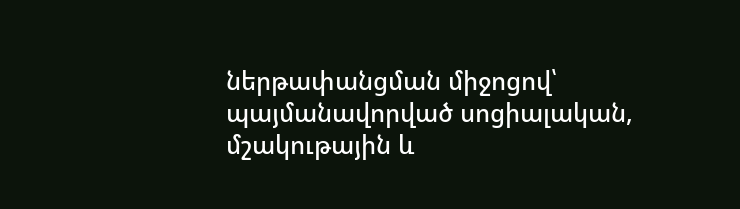ներթափանցման միջոցով՝ պայմանավորված սոցիալական, մշակութային և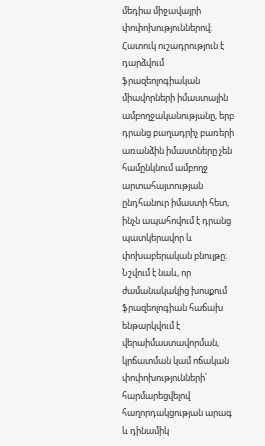մեդիա միջավայրի փոփոխություններով։ Հատուկ ուշադրություն է դարձվում ֆրազեոլոգիական միավորների իմաստային ամբողջականությանը, երբ դրանց բաղադրիչ բառերի առանձին իմաստները չեն համընկնում ամբողջ արտահայտության ընդհանուր իմաստի հետ, ինչն ապահովում է դրանց պատկերավոր և փոխաբերական բնույթը։ Նշվում է նաև, որ ժամանակակից խոսքում ֆրազեոլոգիան հաճախ ենթարկվում է վերաիմաստավորման, կրճատման կամ ոճական փոփոխությունների՝ հարմարեցվելով հաղորդակցության արագ և դինամիկ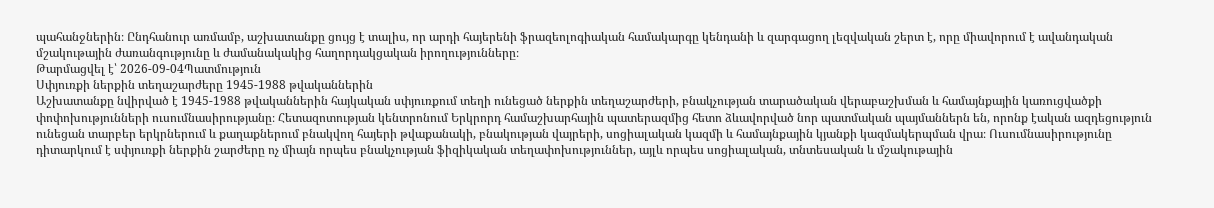պահանջներին։ Ընդհանուր առմամբ, աշխատանքը ցույց է տալիս, որ արդի հայերենի ֆրազեոլոգիական համակարգը կենդանի և զարգացող լեզվական շերտ է, որը միավորում է ավանդական մշակութային ժառանգությունը և ժամանակակից հաղորդակցական իրողությունները։
Թարմացվել է՝ 2026-09-04Պատմություն
Սփյուռքի ներքին տեղաշարժերը 1945-1988 թվականներին
Աշխատանքը նվիրված է 1945-1988 թվականներին հայկական սփյուռքում տեղի ունեցած ներքին տեղաշարժերի, բնակչության տարածական վերաբաշխման և համայնքային կառուցվածքի փոփոխությունների ուսումնասիրությանը։ Հետազոտության կենտրոնում Երկրորդ համաշխարհային պատերազմից հետո ձևավորված նոր պատմական պայմաններն են, որոնք էական ազդեցություն ունեցան տարբեր երկրներում և քաղաքներում բնակվող հայերի թվաքանակի, բնակության վայրերի, սոցիալական կազմի և համայնքային կյանքի կազմակերպման վրա։ Ուսումնասիրությունը դիտարկում է սփյուռքի ներքին շարժերը ոչ միայն որպես բնակչության ֆիզիկական տեղափոխություններ, այլև որպես սոցիալական, տնտեսական և մշակութային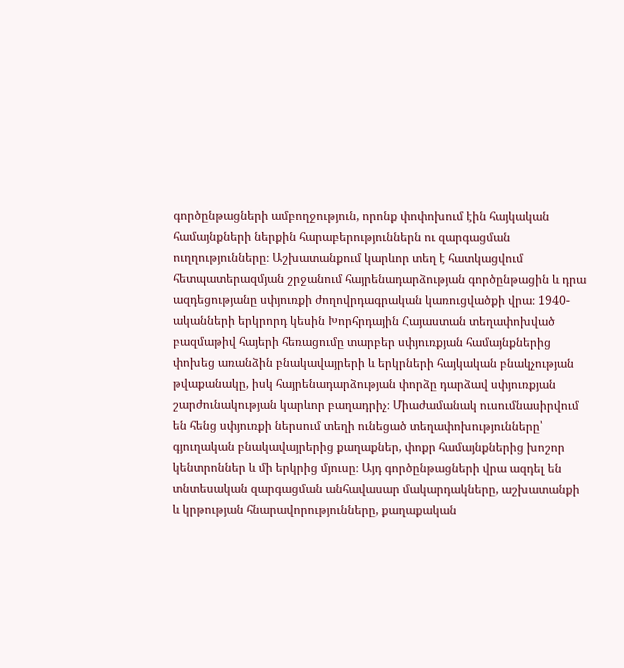գործընթացների ամբողջություն, որոնք փոփոխում էին հայկական համայնքների ներքին հարաբերություններն ու զարգացման ուղղությունները։ Աշխատանքում կարևոր տեղ է հատկացվում հետպատերազմյան շրջանում հայրենադարձության գործընթացին և դրա ազդեցությանը սփյուռքի ժողովրդագրական կառուցվածքի վրա։ 1940-ականների երկրորդ կեսին Խորհրդային Հայաստան տեղափոխված բազմաթիվ հայերի հեռացումը տարբեր սփյուռքյան համայնքներից փոխեց առանձին բնակավայրերի և երկրների հայկական բնակչության թվաքանակը, իսկ հայրենադարձության փորձը դարձավ սփյուռքյան շարժունակության կարևոր բաղադրիչ։ Միաժամանակ ուսումնասիրվում են հենց սփյուռքի ներսում տեղի ունեցած տեղափոխությունները՝ գյուղական բնակավայրերից քաղաքներ, փոքր համայնքներից խոշոր կենտրոններ և մի երկրից մյուսը։ Այդ գործընթացների վրա ազդել են տնտեսական զարգացման անհավասար մակարդակները, աշխատանքի և կրթության հնարավորությունները, քաղաքական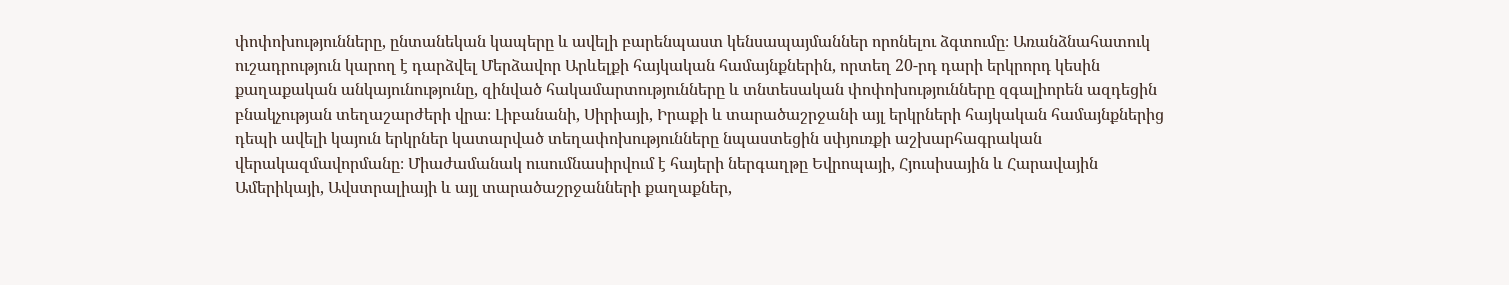փոփոխությունները, ընտանեկան կապերը և ավելի բարենպաստ կենսապայմաններ որոնելու ձգտումը։ Առանձնահատուկ ուշադրություն կարող է դարձվել Մերձավոր Արևելքի հայկական համայնքներին, որտեղ 20-րդ դարի երկրորդ կեսին քաղաքական անկայունությունը, զինված հակամարտությունները և տնտեսական փոփոխությունները զգալիորեն ազդեցին բնակչության տեղաշարժերի վրա։ Լիբանանի, Սիրիայի, Իրաքի և տարածաշրջանի այլ երկրների հայկական համայնքներից դեպի ավելի կայուն երկրներ կատարված տեղափոխությունները նպաստեցին սփյուռքի աշխարհագրական վերակազմավորմանը։ Միաժամանակ ուսումնասիրվում է հայերի ներգաղթը Եվրոպայի, Հյուսիսային և Հարավային Ամերիկայի, Ավստրալիայի և այլ տարածաշրջանների քաղաքներ,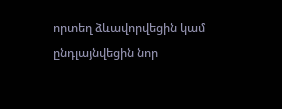որտեղ ձևավորվեցին կամ ընդլայնվեցին նոր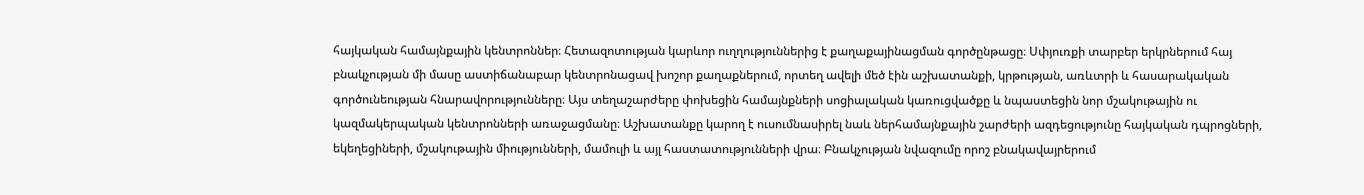հայկական համայնքային կենտրոններ։ Հետազոտության կարևոր ուղղություններից է քաղաքայինացման գործընթացը։ Սփյուռքի տարբեր երկրներում հայ բնակչության մի մասը աստիճանաբար կենտրոնացավ խոշոր քաղաքներում, որտեղ ավելի մեծ էին աշխատանքի, կրթության, առևտրի և հասարակական գործունեության հնարավորությունները։ Այս տեղաշարժերը փոխեցին համայնքների սոցիալական կառուցվածքը և նպաստեցին նոր մշակութային ու կազմակերպական կենտրոնների առաջացմանը։ Աշխատանքը կարող է ուսումնասիրել նաև ներհամայնքային շարժերի ազդեցությունը հայկական դպրոցների, եկեղեցիների, մշակութային միությունների, մամուլի և այլ հաստատությունների վրա։ Բնակչության նվազումը որոշ բնակավայրերում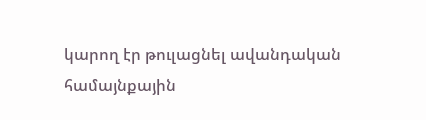կարող էր թուլացնել ավանդական համայնքային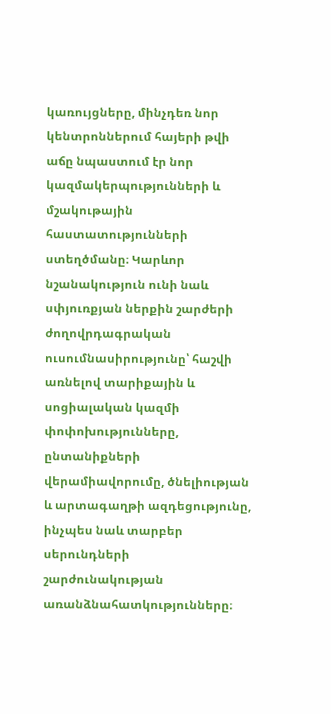կառույցները, մինչդեռ նոր կենտրոններում հայերի թվի աճը նպաստում էր նոր կազմակերպությունների և մշակութային հաստատությունների ստեղծմանը։ Կարևոր նշանակություն ունի նաև սփյուռքյան ներքին շարժերի ժողովրդագրական ուսումնասիրությունը՝ հաշվի առնելով տարիքային և սոցիալական կազմի փոփոխությունները, ընտանիքների վերամիավորումը, ծնելիության և արտագաղթի ազդեցությունը, ինչպես նաև տարբեր սերունդների շարժունակության առանձնահատկությունները։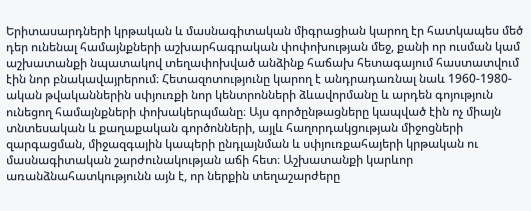Երիտասարդների կրթական և մասնագիտական միգրացիան կարող էր հատկապես մեծ դեր ունենալ համայնքների աշխարհագրական փոփոխության մեջ, քանի որ ուսման կամ աշխատանքի նպատակով տեղափոխված անձինք հաճախ հետագայում հաստատվում էին նոր բնակավայրերում։ Հետազոտությունը կարող է անդրադառնալ նաև 1960-1980-ական թվականներին սփյուռքի նոր կենտրոնների ձևավորմանը և արդեն գոյություն ունեցող համայնքների փոխակերպմանը։ Այս գործընթացները կապված էին ոչ միայն տնտեսական և քաղաքական գործոնների, այլև հաղորդակցության միջոցների զարգացման, միջազգային կապերի ընդլայնման և սփյուռքահայերի կրթական ու մասնագիտական շարժունակության աճի հետ։ Աշխատանքի կարևոր առանձնահատկությունն այն է, որ ներքին տեղաշարժերը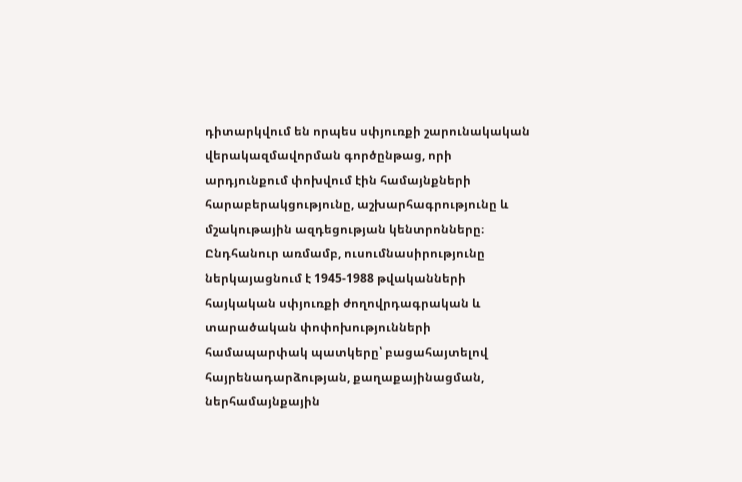դիտարկվում են որպես սփյուռքի շարունակական վերակազմավորման գործընթաց, որի արդյունքում փոխվում էին համայնքների հարաբերակցությունը, աշխարհագրությունը և մշակութային ազդեցության կենտրոնները։ Ընդհանուր առմամբ, ուսումնասիրությունը ներկայացնում է 1945-1988 թվականների հայկական սփյուռքի ժողովրդագրական և տարածական փոփոխությունների համապարփակ պատկերը՝ բացահայտելով հայրենադարձության, քաղաքայինացման, ներհամայնքային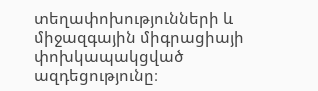տեղափոխությունների և միջազգային միգրացիայի փոխկապակցված ազդեցությունը։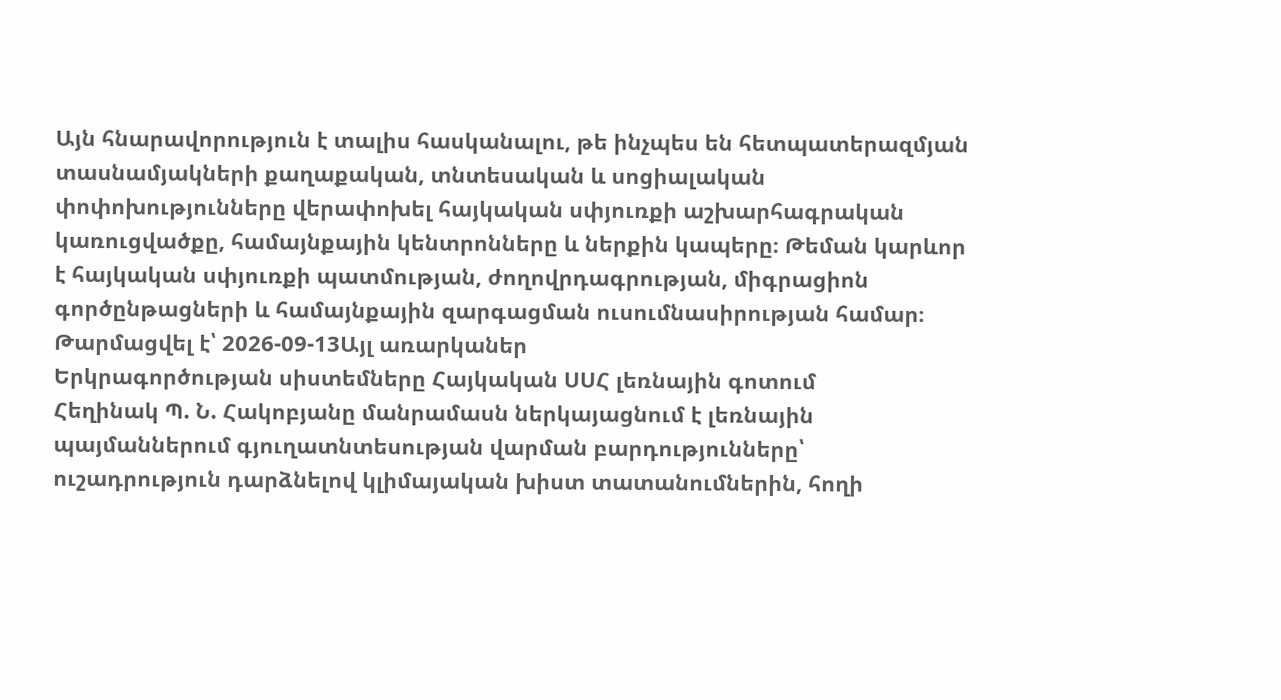Այն հնարավորություն է տալիս հասկանալու, թե ինչպես են հետպատերազմյան տասնամյակների քաղաքական, տնտեսական և սոցիալական փոփոխությունները վերափոխել հայկական սփյուռքի աշխարհագրական կառուցվածքը, համայնքային կենտրոնները և ներքին կապերը։ Թեման կարևոր է հայկական սփյուռքի պատմության, ժողովրդագրության, միգրացիոն գործընթացների և համայնքային զարգացման ուսումնասիրության համար։
Թարմացվել է՝ 2026-09-13Այլ առարկաներ
Երկրագործության սիստեմները Հայկական ՍՍՀ լեռնային գոտում
Հեղինակ Պ. Ն. Հակոբյանը մանրամասն ներկայացնում է լեռնային պայմաններում գյուղատնտեսության վարման բարդությունները՝ ուշադրություն դարձնելով կլիմայական խիստ տատանումներին, հողի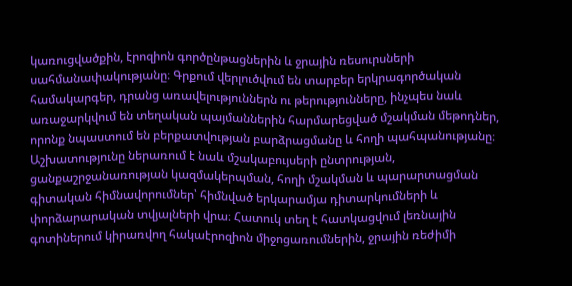կառուցվածքին, էրոզիոն գործընթացներին և ջրային ռեսուրսների սահմանափակությանը։ Գրքում վերլուծվում են տարբեր երկրագործական համակարգեր, դրանց առավելություններն ու թերությունները, ինչպես նաև առաջարկվում են տեղական պայմաններին հարմարեցված մշակման մեթոդներ, որոնք նպաստում են բերքատվության բարձրացմանը և հողի պահպանությանը։ Աշխատությունը ներառում է նաև մշակաբույսերի ընտրության, ցանքաշրջանառության կազմակերպման, հողի մշակման և պարարտացման գիտական հիմնավորումներ՝ հիմնված երկարամյա դիտարկումների և փորձարարական տվյալների վրա։ Հատուկ տեղ է հատկացվում լեռնային գոտիներում կիրառվող հակաէրոզիոն միջոցառումներին, ջրային ռեժիմի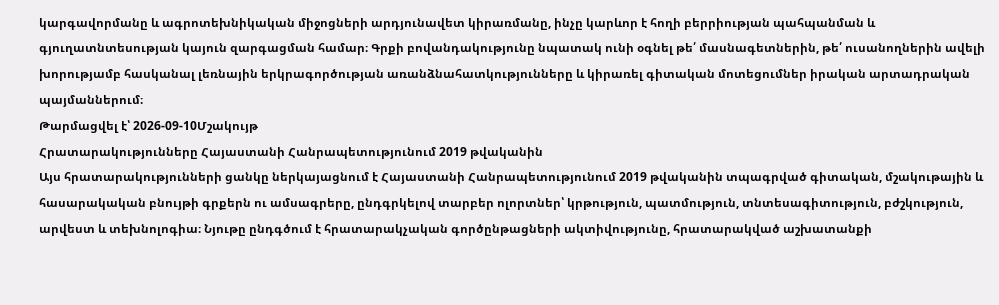կարգավորմանը և ագրոտեխնիկական միջոցների արդյունավետ կիրառմանը, ինչը կարևոր է հողի բերրիության պահպանման և գյուղատնտեսության կայուն զարգացման համար։ Գրքի բովանդակությունը նպատակ ունի օգնել թե՛ մասնագետներին, թե՛ ուսանողներին ավելի խորությամբ հասկանալ լեռնային երկրագործության առանձնահատկությունները և կիրառել գիտական մոտեցումներ իրական արտադրական պայմաններում։
Թարմացվել է՝ 2026-09-10Մշակույթ
Հրատարակությունները Հայաստանի Հանրապետությունում 2019 թվականին
Այս հրատարակությունների ցանկը ներկայացնում է Հայաստանի Հանրապետությունում 2019 թվականին տպագրված գիտական, մշակութային և հասարակական բնույթի գրքերն ու ամսագրերը, ընդգրկելով տարբեր ոլորտներ՝ կրթություն, պատմություն, տնտեսագիտություն, բժշկություն, արվեստ և տեխնոլոգիա։ Նյութը ընդգծում է հրատարակչական գործընթացների ակտիվությունը, հրատարակված աշխատանքի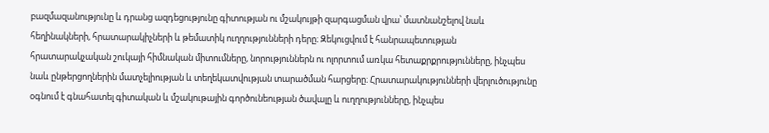բազմազանությունը և դրանց ազդեցությունը գիտության ու մշակույթի զարգացման վրա՝ մատնանշելով նաև հեղինակների, հրատարակիչների և թեմատիկ ուղղությունների դերը։ Զեկուցվում է հանրապետության հրատարակչական շուկայի հիմնական միտումները, նորություններն ու ոլորտում առկա հետաքրքրությունները, ինչպես նաև ընթերցողներին մատչելիության և տեղեկատվության տարածման հարցերը։ Հրատարակությունների վերլուծությունը օգնում է գնահատել գիտական և մշակութային գործունեության ծավալը և ուղղությունները, ինչպես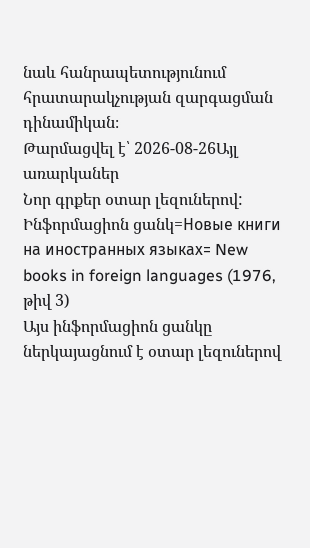նաև հանրապետությունում հրատարակչության զարգացման դինամիկան։
Թարմացվել է՝ 2026-08-26Այլ առարկաներ
Նոր գրքեր օտար լեզուներով: Ինֆորմացիոն ցանկ=Новые книги на иностранных языках= New books in foreign languages (1976, թիվ 3)
Այս ինֆորմացիոն ցանկը ներկայացնում է օտար լեզուներով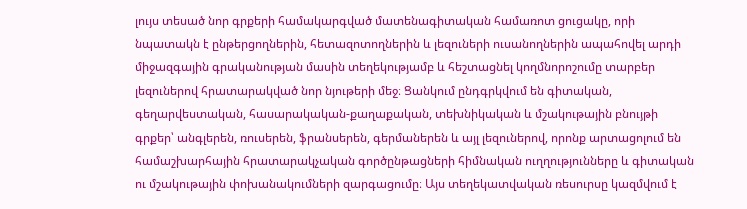լույս տեսած նոր գրքերի համակարգված մատենագիտական համառոտ ցուցակը, որի նպատակն է ընթերցողներին, հետազոտողներին և լեզուների ուսանողներին ապահովել արդի միջազգային գրականության մասին տեղեկությամբ և հեշտացնել կողմնորոշումը տարբեր լեզուներով հրատարակված նոր նյութերի մեջ։ Ցանկում ընդգրկվում են գիտական, գեղարվեստական, հասարակական-քաղաքական, տեխնիկական և մշակութային բնույթի գրքեր՝ անգլերեն, ռուսերեն, ֆրանսերեն, գերմաներեն և այլ լեզուներով, որոնք արտացոլում են համաշխարհային հրատարակչական գործընթացների հիմնական ուղղությունները և գիտական ու մշակութային փոխանակումների զարգացումը։ Այս տեղեկատվական ռեսուրսը կազմվում է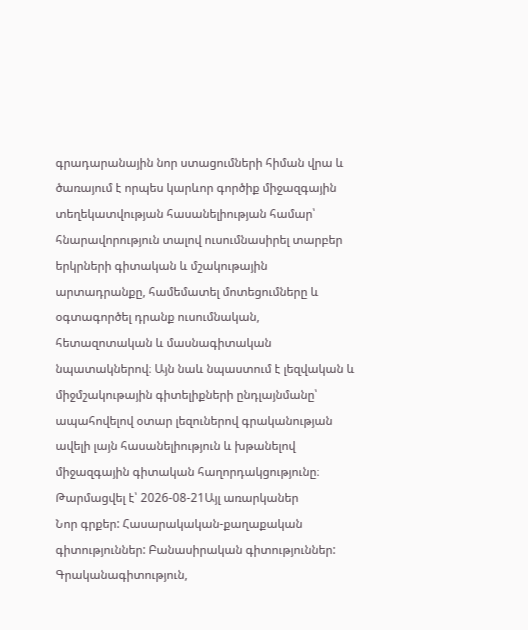գրադարանային նոր ստացումների հիման վրա և ծառայում է որպես կարևոր գործիք միջազգային տեղեկատվության հասանելիության համար՝ հնարավորություն տալով ուսումնասիրել տարբեր երկրների գիտական և մշակութային արտադրանքը, համեմատել մոտեցումները և օգտագործել դրանք ուսումնական, հետազոտական և մասնագիտական նպատակներով։ Այն նաև նպաստում է լեզվական և միջմշակութային գիտելիքների ընդլայնմանը՝ ապահովելով օտար լեզուներով գրականության ավելի լայն հասանելիություն և խթանելով միջազգային գիտական հաղորդակցությունը։
Թարմացվել է՝ 2026-08-21Այլ առարկաներ
Նոր գրքեր: Հասարակական-քաղաքական գիտություններ: Բանասիրական գիտություններ: Գրականագիտություն,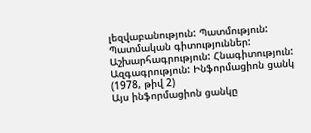լեզվաբանություն: Պատմություն: Պատմական գիտություններ: Աշխարհագրություն: Հնագիտություն: Ազգագրություն: Ինֆորմացիոն ցանկ (1978, թիվ 2)
Այս ինֆորմացիոն ցանկը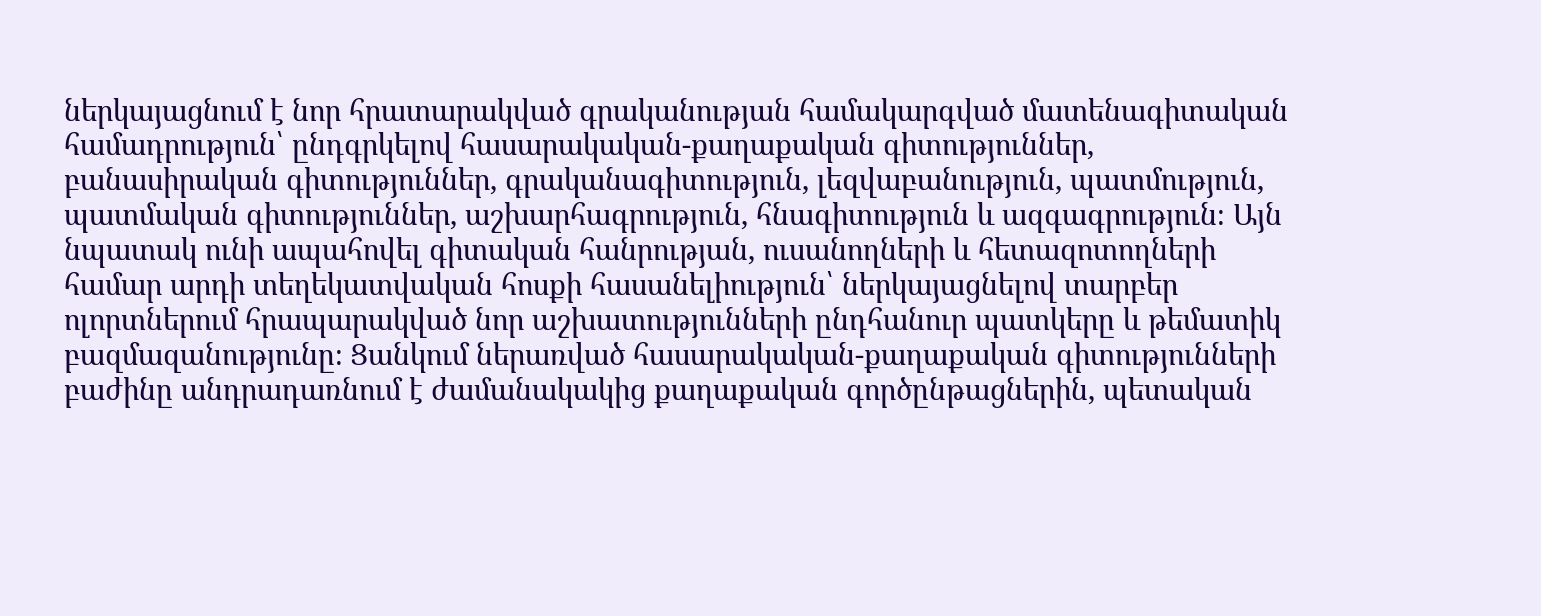ներկայացնում է նոր հրատարակված գրականության համակարգված մատենագիտական համադրություն՝ ընդգրկելով հասարակական-քաղաքական գիտություններ, բանասիրական գիտություններ, գրականագիտություն, լեզվաբանություն, պատմություն, պատմական գիտություններ, աշխարհագրություն, հնագիտություն և ազգագրություն։ Այն նպատակ ունի ապահովել գիտական հանրության, ուսանողների և հետազոտողների համար արդի տեղեկատվական հոսքի հասանելիություն՝ ներկայացնելով տարբեր ոլորտներում հրապարակված նոր աշխատությունների ընդհանուր պատկերը և թեմատիկ բազմազանությունը։ Ցանկում ներառված հասարակական-քաղաքական գիտությունների բաժինը անդրադառնում է ժամանակակից քաղաքական գործընթացներին, պետական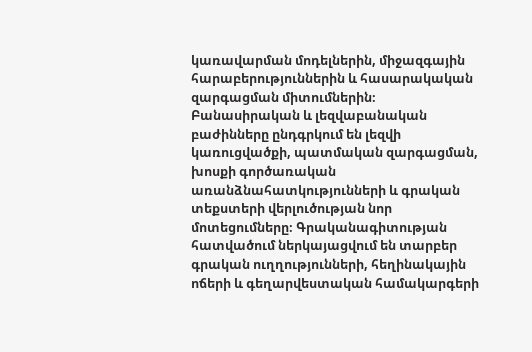կառավարման մոդելներին, միջազգային հարաբերություններին և հասարակական զարգացման միտումներին։ Բանասիրական և լեզվաբանական բաժինները ընդգրկում են լեզվի կառուցվածքի, պատմական զարգացման, խոսքի գործառական առանձնահատկությունների և գրական տեքստերի վերլուծության նոր մոտեցումները։ Գրականագիտության հատվածում ներկայացվում են տարբեր գրական ուղղությունների, հեղինակային ոճերի և գեղարվեստական համակարգերի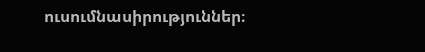ուսումնասիրություններ։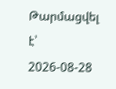Թարմացվել է՝ 2026-08-28